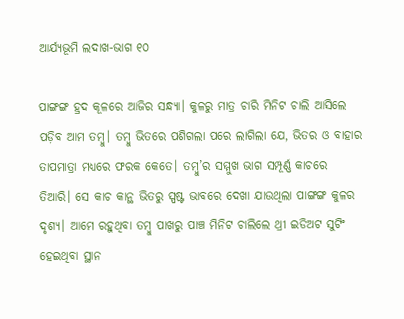ଆର୍ଯ୍ୟଭୂମି ଲଦାଖ-ଭାଗ ୧୦

ପାଙ୍ଗଙ୍ଗ ହ୍ରଦ କୂଳରେ ଆଜିର ସନ୍ଧ୍ୟା। କୁଳରୁ ମାତ୍ର ଚାରି ମିନିଟ ଚାଲି ଆସିଲେ ପଡ଼ିବ ଆମ ତମ୍ବୁ। ତମ୍ବୁ ଭିତରେ ପଶିଗଲା ପରେ ଲାଗିଲା ଯେ, ଭିତର ଓ ବାହାର ତାପମାତ୍ରା ମଧ୍ଯରେ ଫରକ କେତେ। ତମ୍ବୁ’ର ସମ୍ମୁଖ ଭାଗ ସମ୍ପୂର୍ଣ୍ଣ କାଚରେ ତିଆରି। ସେ କାଚ କାନ୍ଥ ଭିତରୁ ସ୍ପଷ୍ଟ ଭାବରେ ଦେଖା ଯାଉଥିଲା ପାଙ୍ଗଙ୍ଗ କୁଳର ଦୃଶ୍ୟ। ଆମେ ରହୁଥିବା ତମ୍ବୁ ପାଖରୁ ପାଞ୍ଚ ମିନିଟ ଚାଲିଲେ ଥ୍ରୀ ଇଡିଅଟ ସୁଟିଂ ହେଇଥିବା ସ୍ଥାନ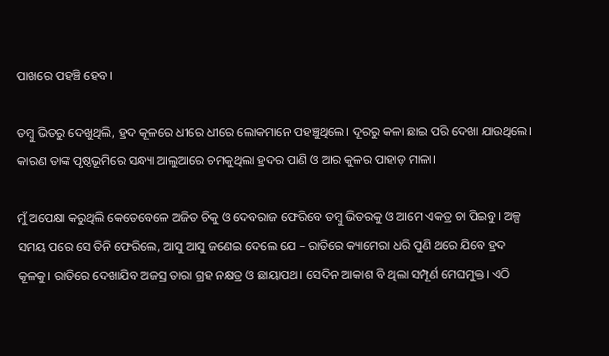ପାଖରେ ପହଞ୍ଚି ହେବ।

ତମ୍ବୁ ଭିତରୁ ଦେଖୁଥିଲି, ହ୍ରଦ କୂଳରେ ଧୀରେ ଧୀରେ ଲୋକମାନେ ପହଞ୍ଚୁଥିଲେ। ଦୂରରୁ କଳା ଛାଇ ପରି ଦେଖା ଯାଉଥିଲେ। କାରଣ ତାଙ୍କ ପୃଷ୍ଠଭୂମିରେ ସନ୍ଧ୍ୟା ଆଲୁଆରେ ଚମକୁଥିଲା ହ୍ରଦର ପାଣି ଓ ଆର କୁଳର ପାହାଡ଼ ମାଳା।

ମୁଁ ଅପେକ୍ଷା କରୁଥିଲି କେତେବେଳେ ଅଜିତ ଚିକୁ ଓ ଦେବରାଜ ଫେରିବେ ତମ୍ବୁ ଭିତରକୁ ଓ ଆମେ ଏକତ୍ର ଚା ପିଇବୁ। ଅଳ୍ପ ସମୟ ପରେ ସେ ତିନି ଫେରିଲେ, ଆସୁ ଆସୁ ଜଣେଇ ଦେଲେ ଯେ – ରାତିରେ କ୍ୟାମେରା ଧରି ପୁଣି ଥରେ ଯିବେ ହ୍ରଦ କୂଳକୁ। ରାତିରେ ଦେଖାଯିବ ଅଜସ୍ର ତାରା ଗ୍ରହ ନକ୍ଷତ୍ର ଓ ଛାୟାପଥ। ସେଦିନ ଆକାଶ ବି ଥିଲା ସମ୍ପୂର୍ଣ ମେଘମୁକ୍ତ। ଏଠି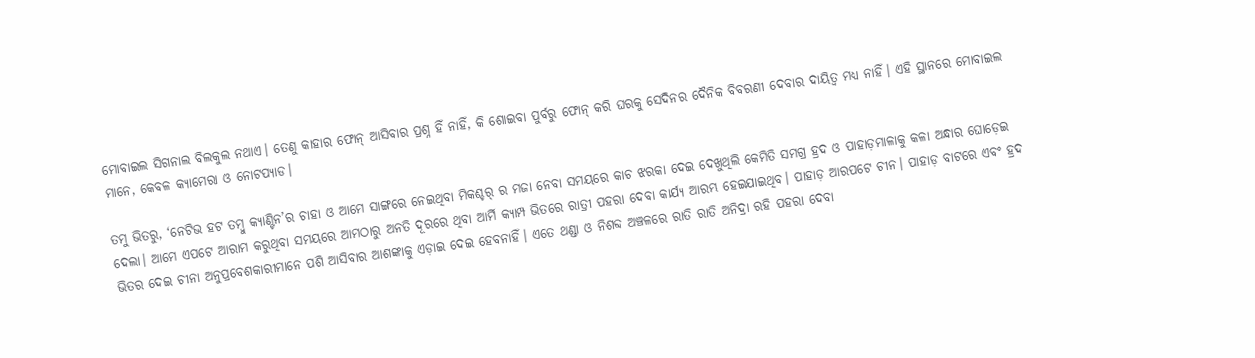ମୋବାଇଲ ସିଗନାଲ ବିଲକୁଲ ନଥାଏ। ତେଣୁ କାହାର ଫୋନ୍ ଆସିବାର ପ୍ରଶ୍ନ ହିଁ ନାହିଁ, କି ଶୋଇବା ପୁର୍ବରୁ ଫୋନ୍ କରି ଘରକୁ ସେଦିନର ଦୈନିକ ବିବରଣୀ ଦେବାର ଦାୟିତ୍ଵ ମଧ୍ୟ ନାହିଁ। ଏହି ସ୍ଥାନରେ ମୋବାଇଲ ମାନେ, କେବଳ କ୍ୟାମେରା ଓ ନୋଟପ୍ୟାଡ।

ତମୁ ଭିତରୁ, ‘ନେଟିଭ ହଟ ତମ୍ବୁ କ୍ୟାଣ୍ଟିନ’ର ଚାହା ଓ ଆମେ ସାଙ୍ଗରେ ନେଇଥିବା ମିକଶ୍ଚର୍ ର ମଜା ନେବା ସମୟରେ କାଚ ଝରକା ଦେଇ ଦେଖୁଥିଲି କେମିତି ସମଗ୍ର ହ୍ରଦ ଓ ପାହାଡ଼ମାଳାକୁ କଳା ଅନ୍ଧାର ଘୋଡ଼େଇ ଦେଲା। ଆମେ ଏପଟେ ଆରାମ କରୁଥିବା ସମୟରେ ଆମଠାରୁ ଅନତି ଦୂରରେ ଥିବା ଆର୍ମି କ୍ୟାମ୍ପ ଭିତରେ ରାତ୍ରୀ ପହରା ଦେବା କାର୍ଯ୍ୟ ଆରମ୍ଭ ହେଇଯାଇଥିବ। ପାହାଡ଼ ଆରପଟେ ଚୀନ। ପାହାଡ଼ ବାଟରେ ଏବଂ ହ୍ରଦ ଭିତର ଦେଇ ଚୀନା ଅନୁପ୍ରବେଶକାରୀମାନେ ପଶି ଆସିବାର ଆଶଙ୍କାକୁ ଏଡ଼ାଇ ଦେଇ ହେବନାହିଁ। ଏତେ ଥଣ୍ଡା ଓ ନିଶବ୍ଦ ଅଞ୍ଚଳରେ ରାତି ରାତି ଅନିଦ୍ରା ରହି ପହରା ଦେବା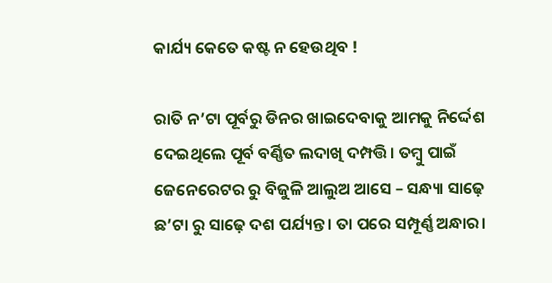କାର୍ଯ୍ୟ କେତେ କଷ୍ଟ ନ ହେଉଥିବ !

ରାତି ନ’ଟା ପୂର୍ବରୁ ଡିନର ଖାଇଦେବାକୁ ଆମକୁ ନିର୍ଦ୍ଦେଶ ଦେଇଥିଲେ ପୂର୍ବ ବର୍ଣ୍ଣିତ ଲଦାଖି ଦମ୍ପତ୍ତି। ତମ୍ବୁ ପାଇଁ ଜେନେରେଟର ରୁ ବିଜୁଳି ଆଲୁଅ ଆସେ – ସନ୍ଧ୍ୟା ସାଢ଼େ ଛ’ଟା ରୁ ସାଢ଼େ ଦଶ ପର୍ଯ୍ୟନ୍ତ। ତା ପରେ ସମ୍ପୂର୍ଣ୍ଣ ଅନ୍ଧାର।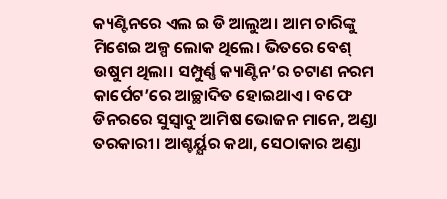କ୍ୟଣ୍ଟିନରେ ଏଲ ଇ ଡି ଆଲୁଅ। ଆମ ଚାରିଙ୍କୁ ମିଶେଇ ଅଳ୍ପ ଲୋକ ଥିଲେ। ଭିତରେ ବେଶ୍ ଉଷୁମ ଥିଲା। ସମ୍ପୁର୍ଣ୍ଣ କ୍ୟାଣ୍ଟିନ’ର ଚଟାଣ ନରମ କାର୍ପେଟ’ରେ ଆଚ୍ଛାଦିତ ହୋଇଥାଏ। ବଫେ ଡିନରରେ ସୁସ୍ୱାଦୁ ଆମିଷ ଭୋଜନ ମାନେ, ଅଣ୍ଡା ତରକାରୀ। ଆଶ୍ଚର୍ୟ୍ଯର କଥା, ସେଠାକାର ଅଣ୍ଡା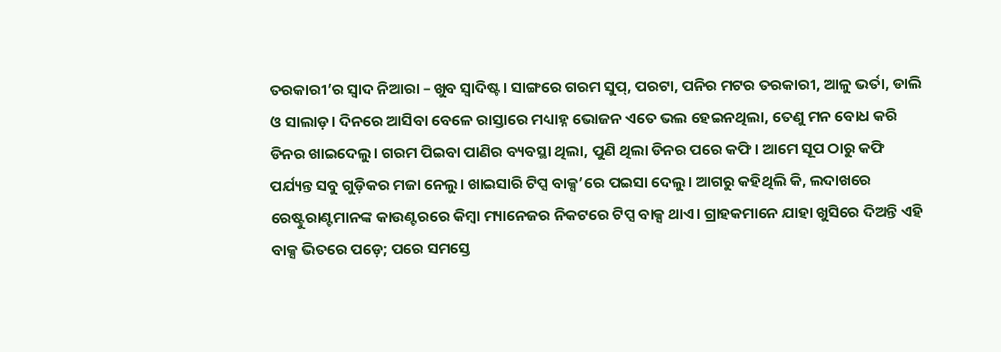ତରକାରୀ’ର ସ୍ଵାଦ ନିଆରା – ଖୁବ ସ୍ଵାଦିଷ୍ଟ। ସାଙ୍ଗରେ ଗରମ ସୁପ୍, ପରଟା, ପନିର ମଟର ତରକାରୀ, ଆଳୁ ଭର୍ତା, ଡାଲି ଓ ସାଲାଡ଼। ଦିନରେ ଆସିବା ବେଳେ ରାସ୍ତାରେ ମଧ୍ୟାହ୍ନ ଭୋଜନ ଏତେ ଭଲ ହେଇନଥିଲା, ତେଣୁ ମନ ବୋଧ କରି ଡିନର ଖାଇଦେଲୁ। ଗରମ ପିଇବା ପାଣିର ବ୍ୟବସ୍ଥା ଥିଲା, ପୁଣି ଥିଲା ଡିନର ପରେ କଫି। ଆମେ ସୂପ ଠାରୁ କଫି ପର୍ଯ୍ୟନ୍ତ ସବୁ ଗୁଡ଼ିକର ମଜା ନେଲୁ। ଖାଇସାରି ଟିପ୍ସ ବାକ୍ସ’ରେ ପଇସା ଦେଲୁ। ଆଗରୁ କହିଥିଲି କି, ଲଦାଖରେ ରେଷ୍ଟୁରାଣ୍ଟମାନଙ୍କ କାଉଣ୍ଟରରେ କିମ୍ୱା ମ୍ୟାନେଜର ନିକଟରେ ଟିପ୍ସ ବାକ୍ସ ଥାଏ। ଗ୍ରାହକମାନେ ଯାହା ଖୁସିରେ ଦିଅନ୍ତି ଏହି ବାକ୍ସ ଭିତରେ ପଡ଼େ; ପରେ ସମସ୍ତେ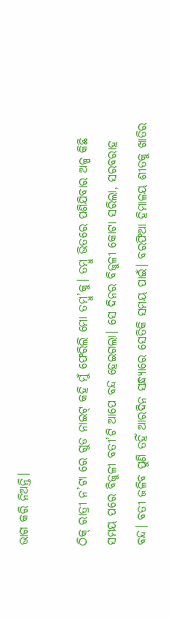ଭାଗ କରି ନିଅନ୍ତି।

ଠିକ୍ ରାତ୍ରୀ ନ’ଟା ରେ ଗୁଡ ନାଇଟ୍ କହି ମୁଁ ଫେରିଲି ମୋ ତମ୍ବୁ’କୁ। ତମ୍ବୁ ଭିତରେ ପଶିଯିବାର ଅଳ୍ପ କିଛି ସମୟ ପରେ ବିଜୁଳୀ ବତୀ’ଟି ଆପେ ବନ୍ଦ ହେଇଗଲା। ସେ ଦିନର ବିଜୁଳୀ କୋଟା ସରିଲା, ସରବରାହ ବନ୍ଦ। ବତୀ ଜଳିବ ପୁଣି ତହିଁ ଆରଦିନ ସନ୍ଧ୍ୟାରେ ସେତିକି ସମୟ ପାଇଁ। ବରଫିଆ ହିମାଳୟ ଶୀତକୁ ଖାତିର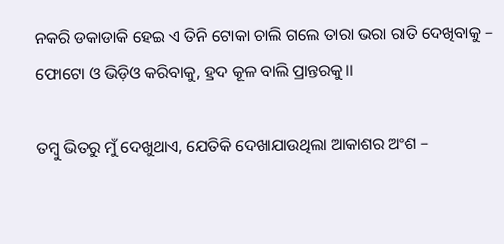ନକରି ଡକାଡାକି ହେଇ ଏ ତିନି ଟୋକା ଚାଲି ଗଲେ ତାରା ଭରା ରାତି ଦେଖିବାକୁ – ଫୋଟୋ ଓ ଭିଡ଼ିଓ କରିବାକୁ, ହ୍ରଦ କୂଳ ବାଲି ପ୍ରାନ୍ତରକୁ।।

ତମ୍ବୁ ଭିତରୁ ମୁଁ ଦେଖୁଥାଏ, ଯେତିକି ଦେଖାଯାଉଥିଲା ଆକାଶର ଅଂଶ –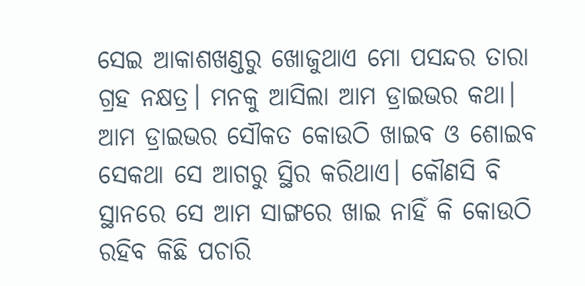ସେଇ ଆକାଶଖଣ୍ଡରୁ ଖୋଜୁଥାଏ ମୋ ପସନ୍ଦର ତାରା ଗ୍ରହ ନକ୍ଷତ୍ର। ମନକୁ ଆସିଲା ଆମ ଡ୍ରାଇଭର କଥା। ଆମ ଡ୍ରାଇଭର ସୌକତ କୋଉଠି ଖାଇବ ଓ ଶୋଇବ ସେକଥା ସେ ଆଗରୁ ସ୍ଥିର କରିଥାଏ। କୌଣସି ବି ସ୍ଥାନରେ ସେ ଆମ ସାଙ୍ଗରେ ଖାଇ ନାହିଁ କି କୋଉଠି ରହିବ କିଛି ପଚାରି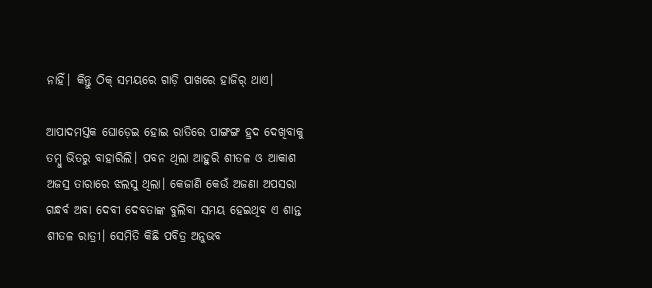ନାହିଁ। କିନ୍ତୁ ଠିକ୍ ସମୟରେ ଗାଡ଼ି ପାଖରେ ହାଜିର୍ ଥାଏ।

ଆପାଦମସ୍ତକ ଘୋଡ଼େଇ ହୋଇ ରାତିରେ ପାଙ୍ଗଙ୍ଗ ହ୍ରଦ ଦେଖିବାକୁ ତମ୍ବୁ ଭିତରୁ ବାହାରିଲି। ପବନ ଥିଲା ଆହୁରି ଶୀତଳ ଓ ଆକାଶ ଅଜସ୍ର ତାରାରେ ଝଲସୁ ଥିଲା। କେଜାଣି କେଉଁ ଅଜଣା ଅପସରା ଗନ୍ଧର୍ବ ଅବା ଦେବୀ ଦେବତାଙ୍କ ବୁଲିବା ସମୟ ହେଇଥିବ ଏ ଶାନ୍ତ ଶୀତଳ ରାତ୍ରୀ। ସେମିତି କିଛି ପବିତ୍ର ଅନୁଭବ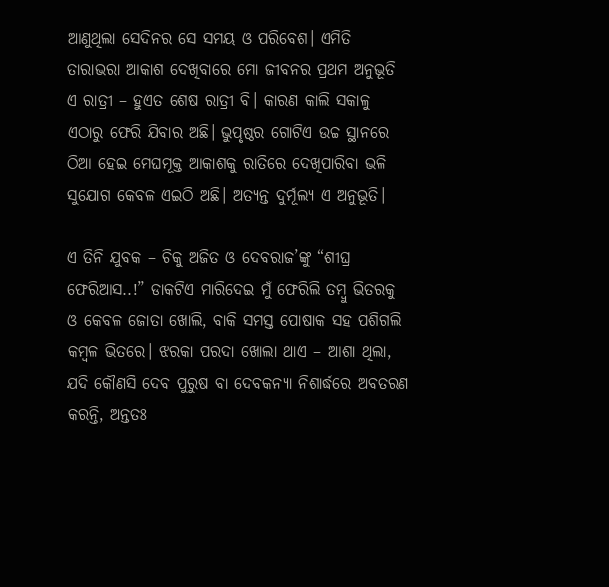ଆଣୁଥିଲା ସେଦିନର ସେ ସମୟ ଓ ପରିବେଶ। ଏମିତି ତାରାଭରା ଆକାଶ ଦେଖିବାରେ ମୋ ଜୀବନର ପ୍ରଥମ ଅନୁଭୂତି ଏ ରାତ୍ରୀ – ହୁଏତ ଶେଷ ରାତ୍ରୀ ବି। କାରଣ କାଲି ସକାଳୁ ଏଠାରୁ ଫେରି ଯିବାର ଅଛି। ଭୁପୃଷ୍ଠର ଗୋଟିଏ ଉଚ୍ଚ ସ୍ଥାନରେ ଠିଆ ହେଇ ମେଘମୂକ୍ତ ଆକାଶକୁ ରାତିରେ ଦେଖିପାରିବା ଭଳି ସୁଯୋଗ କେବଳ ଏଇଠି ଅଛି। ଅତ୍ୟନ୍ତ ଦୁର୍ମୂଲ୍ୟ ଏ ଅନୁଭୂତି।

ଏ ତିନି ଯୁବକ – ଚିକୁ ଅଜିତ ଓ ଦେବରାଜ’ଙ୍କୁ “ଶୀଘ୍ର ଫେରିଆସ..!” ଡାକଟିଏ ମାରିଦେଇ ମୁଁ ଫେରିଲି ତମ୍ବୁ ଭିତରକୁ ଓ କେବଳ ଜୋତା ଖୋଲି, ବାକି ସମସ୍ତ ପୋଷାକ ସହ ପଶିଗଲି କମ୍ବଳ ଭିତରେ। ଝରକା ପରଦା ଖୋଲା ଥାଏ – ଆଶା ଥିଲା, ଯଦି କୌଣସି ଦେବ ପୁରୁଷ ବା ଦେବକନ୍ୟା ନିଶାର୍ଦ୍ଧରେ ଅବତରଣ କରନ୍ତି, ଅନ୍ତତଃ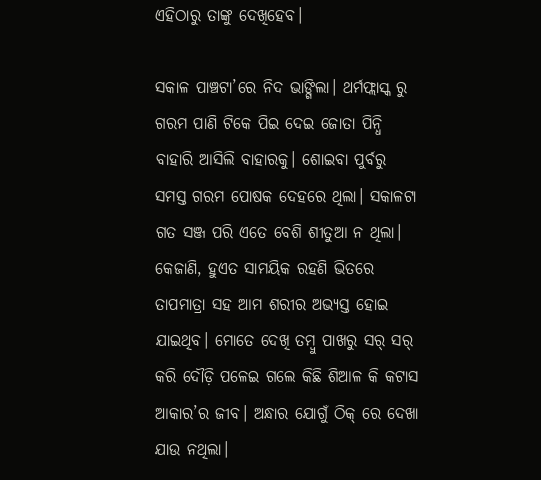ଏହିଠାରୁ ତାଙ୍କୁ ଦେଖିହେବ।

ସକାଳ ପାଞ୍ଚଟା’ରେ ନିଦ ଭାଙ୍ଗିଲା। ଥର୍ମଫ୍ଲାସ୍କ ରୁ ଗରମ ପାଣି ଟିକେ ପିଇ ଦେଇ ଜୋତା ପିନ୍ଧି ବାହାରି ଆସିଲି ବାହାରକୁ। ଶୋଇବା ପୁର୍ବରୁ ସମସ୍ତ ଗରମ ପୋଷକ ଦେହରେ ଥିଲା। ସକାଳଟା ଗତ ସଞ୍ଜ ପରି ଏତେ ବେଶି ଶୀତୁଆ ନ ଥିଲା। କେଜାଣି, ହୁଏତ ସାମୟିକ ରହଣି ଭିତରେ ତାପମାତ୍ରା ସହ ଆମ ଶରୀର ଅଭ୍ୟସ୍ତ ହୋଇ ଯାଇଥିବ। ମୋତେ ଦେଖି ତମ୍ବୁ ପାଖରୁ ସର୍ ସର୍ କରି ଦୌଡ଼ି ପଳେଇ ଗଲେ କିଛି ଶିଆଳ କି କଟାସ ଆକାର’ର ଜୀବ। ଅନ୍ଧାର ଯୋଗୁଁ ଠିକ୍ ରେ ଦେଖା ଯାଉ ନଥିଲା।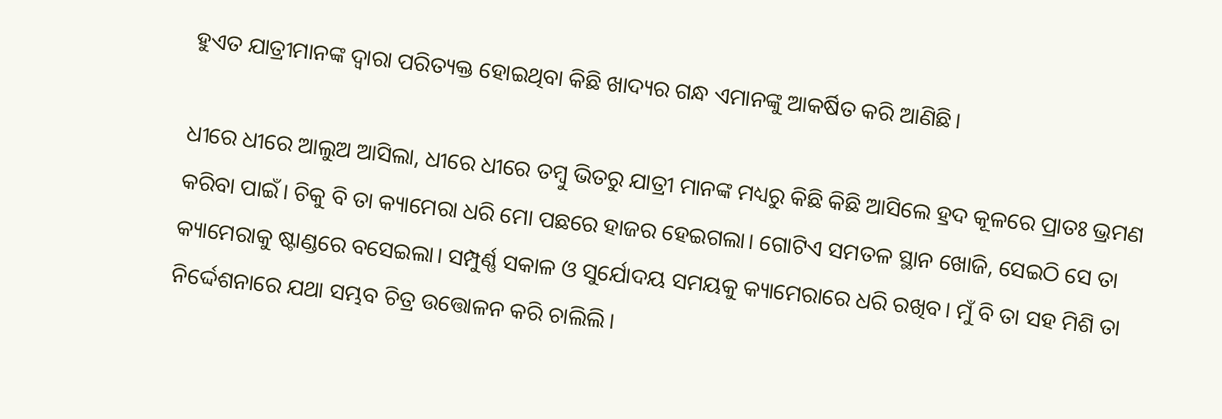ହୁଏତ ଯାତ୍ରୀମାନଙ୍କ ଦ୍ୱାରା ପରିତ୍ୟକ୍ତ ହୋଇଥିବା କିଛି ଖାଦ୍ୟର ଗନ୍ଧ ଏମାନଙ୍କୁ ଆକର୍ଷିତ କରି ଆଣିଛି।

ଧୀରେ ଧୀରେ ଆଲୁଅ ଆସିଲା, ଧୀରେ ଧୀରେ ତମ୍ବୁ ଭିତରୁ ଯାତ୍ରୀ ମାନଙ୍କ ମଧ୍ୟରୁ କିଛି କିଛି ଆସିଲେ ହ୍ରଦ କୂଳରେ ପ୍ରାତଃ ଭ୍ରମଣ କରିବା ପାଇଁ। ଚିକୁ ବି ତା କ୍ୟାମେରା ଧରି ମୋ ପଛରେ ହାଜର ହେଇଗଲା। ଗୋଟିଏ ସମତଳ ସ୍ଥାନ ଖୋଜି, ସେଇଠି ସେ ତା କ୍ୟାମେରାକୁ ଷ୍ଟାଣ୍ଡରେ ବସେଇଲା। ସମ୍ପୁର୍ଣ୍ଣ ସକାଳ ଓ ସୁର୍ଯୋଦୟ ସମୟକୁ କ୍ୟାମେରାରେ ଧରି ରଖିବ। ମୁଁ ବି ତା ସହ ମିଶି ତା ନିର୍ଦ୍ଦେଶନାରେ ଯଥା ସମ୍ଭବ ଚିତ୍ର ଉତ୍ତୋଳନ କରି ଚାଲିଲି।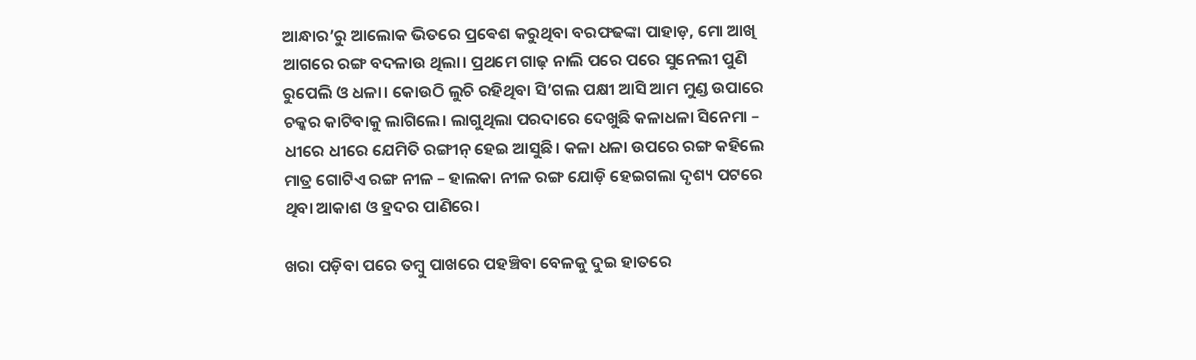ଆନ୍ଧାର’ରୁ ଆଲୋକ ଭିତରେ ପ୍ରଵେଶ କରୁଥିବା ବରଫଢଙ୍କା ପାହାଡ଼, ମୋ ଆଖି ଆଗରେ ରଙ୍ଗ ବଦଳାଉ ଥିଲା। ପ୍ରଥମେ ଗାଢ଼ ନାଲି ପରେ ପରେ ସୁନେଲୀ ପୁଣି ରୁପେଲି ଓ ଧଳା। କୋଉଠି ଲୁଚି ରହିଥିବା ସି’ଗଲ ପକ୍ଷୀ ଆସି ଆମ ମୁଣ୍ଡ ଉପାରେ ଚକ୍କର କାଟିବାକୁ ଲାଗିଲେ। ଲାଗୁଥିଲା ପରଦାରେ ଦେଖୁଛି କଳାଧଳା ସିନେମା – ଧୀରେ ଧୀରେ ଯେମିତି ରଙ୍ଗୀନ୍ ହେଇ ଆସୁଛି। କଳା ଧଳା ଉପରେ ରଙ୍ଗ କହିଲେ ମାତ୍ର ଗୋଟିଏ ରଙ୍ଗ ନୀଳ – ହାଲକା ନୀଳ ରଙ୍ଗ ଯୋଡ଼ି ହେଇଗଲା ଦୃଶ୍ୟ ପଟରେ ଥିବା ଆକାଶ ଓ ହ୍ରଦର ପାଣିରେ।

ଖରା ପଡ଼ିବା ପରେ ତମ୍ବୁ ପାଖରେ ପହଞ୍ଚିବା ବେଳକୁ ଦୁଇ ହାତରେ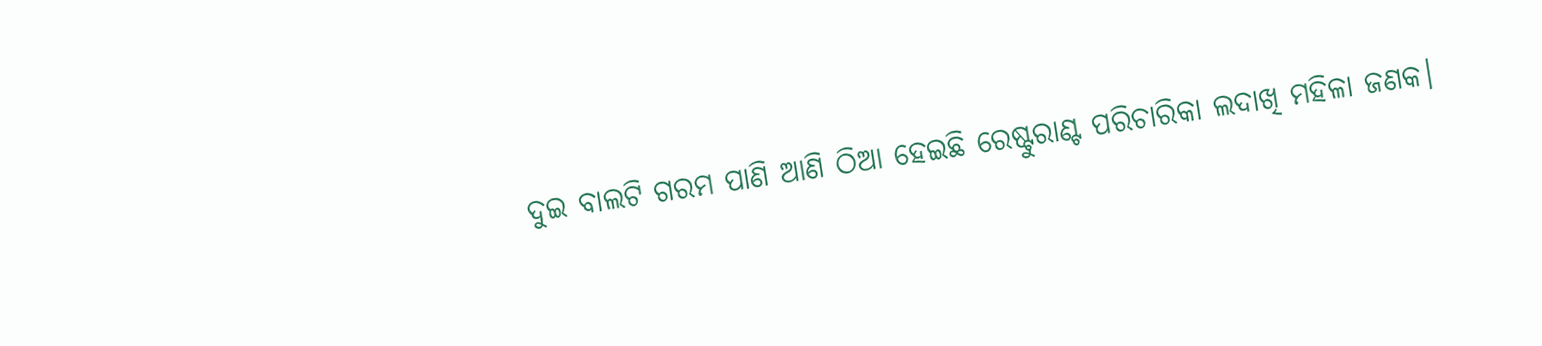ଦୁଇ ବାଲଟି ଗରମ ପାଣି ଆଣି ଠିଆ ହେଇଛି ରେଷ୍ଟୁରାଣ୍ଟ ପରିଚାରିକା ଲଦାଖି ମହିଳା ଜଣକ।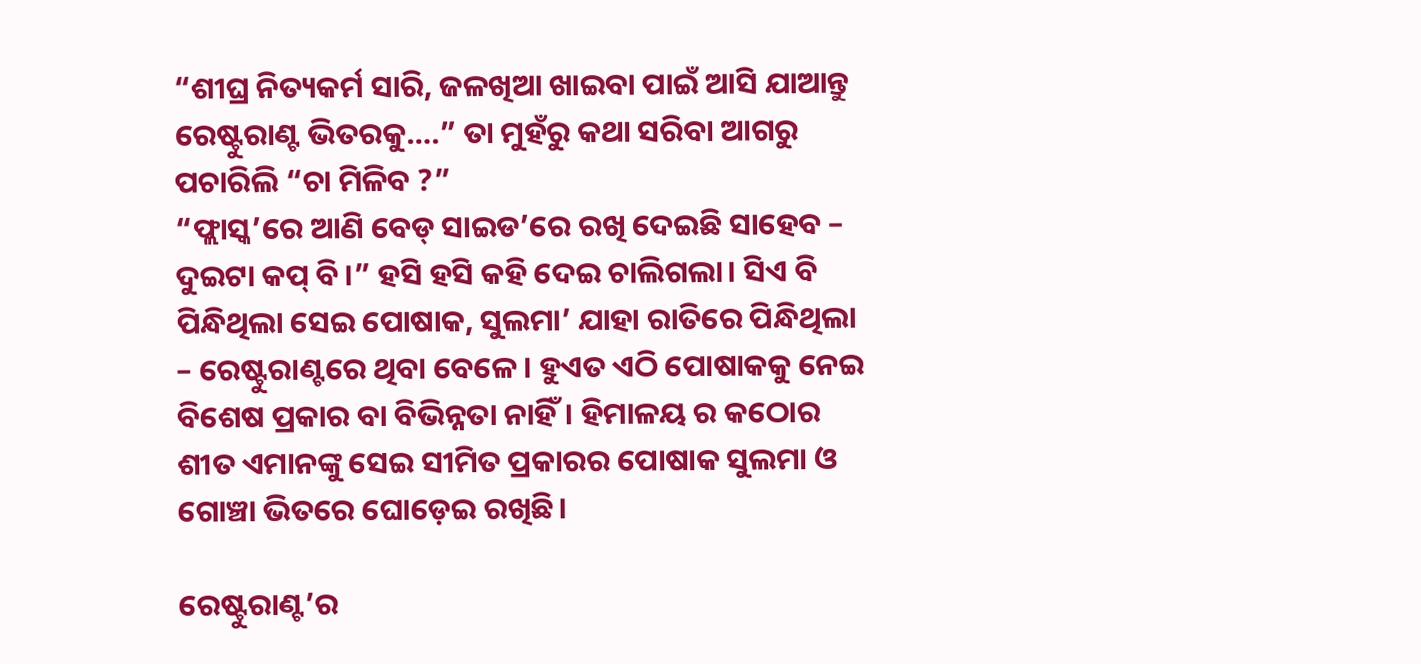“ଶୀଘ୍ର ନିତ୍ୟକର୍ମ ସାରି, ଜଳଖିଆ ଖାଇବା ପାଇଁ ଆସି ଯାଆନ୍ତୁ ରେଷ୍ଟୁରାଣ୍ଟ ଭିତରକୁ….” ତା ମୁହଁରୁ କଥା ସରିବା ଆଗରୁ ପଚାରିଲି “ଚା ମିଳିବ ?”
“ଫ୍ଲାସ୍କ’ରେ ଆଣି ବେଡ୍ ସାଇଡ’ରେ ରଖି ଦେଇଛି ସାହେବ – ଦୁଇଟା କପ୍ ବି।” ହସି ହସି କହି ଦେଇ ଚାଲିଗଲା। ସିଏ ବି ପିନ୍ଧିଥିଲା ସେଇ ପୋଷାକ, ସୁଲମା’ ଯାହା ରାତିରେ ପିନ୍ଧିଥିଲା – ରେଷ୍ଟୁରାଣ୍ଟରେ ଥିବା ବେଳେ। ହୁଏତ ଏଠି ପୋଷାକକୁ ନେଇ ବିଶେଷ ପ୍ରକାର ବା ବିଭିନ୍ନତା ନାହିଁ। ହିମାଳୟ ର କଠୋର ଶୀତ ଏମାନଙ୍କୁ ସେଇ ସୀମିତ ପ୍ରକାରର ପୋଷାକ ସୁଲମା ଓ ଗୋଞ୍ଚା ଭିତରେ ଘୋଡ଼େଇ ରଖିଛି।

ରେଷ୍ଟୁରାଣ୍ଟ’ର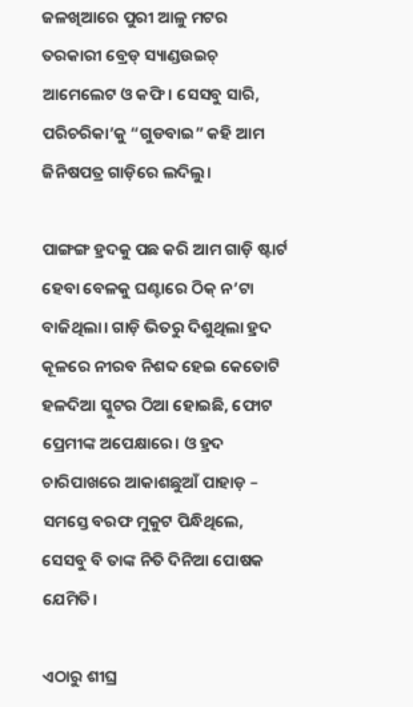ଜଳଖିଆରେ ପୁରୀ ଆଳୁ ମଟର ତରକାରୀ ବ୍ରେଡ୍ ସ୍ୟାଣ୍ଡଉଇଚ୍ ଆମେଲେଟ ଓ କଫି। ସେସବୁ ସାରି, ପରିଚରିକା’କୁ “ଗୁଡବାଇ” କହି ଆମ ଜିନିଷପତ୍ର ଗାଡ଼ିରେ ଲଦିଲୁ।

ପାଙ୍ଗଙ୍ଗ ହ୍ରଦକୁ ପଛ କରି ଆମ ଗାଡ଼ି ଷ୍ଟାର୍ଟ ହେବା ବେଳକୁ ଘଣ୍ଟାରେ ଠିକ୍ ନ’ଟା ବାଜିଥିଲା। ଗାଡ଼ି ଭିତରୁ ଦିଶୁଥିଲା ହ୍ରଦ କୂଳରେ ନୀରବ ନିଶବ୍ଦ ହେଇ କେତୋଟି ହଳଦିଆ ସ୍କୁଟର ଠିଆ ହୋଇଛି, ଫୋଟ ପ୍ରେମୀଙ୍କ ଅପେକ୍ଷାରେ। ଓ ହ୍ରଦ ଚାରିପାଖରେ ଆକାଶଛୁଆଁ ପାହାଡ଼ – ସମସ୍ତେ ବରଫ ମୁକୁଟ ପିନ୍ଧିଥିଲେ, ସେସବୁ ବି ତାଙ୍କ ନିତି ଦିନିଆ ପୋଷକ ଯେମିତି।

ଏଠାରୁ ଶୀଘ୍ର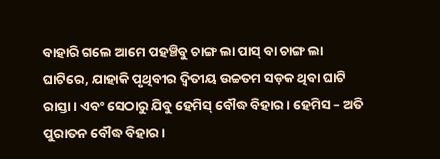ବାହାରି ଗଲେ ଆମେ ପହଞ୍ଚିବୁ ଚାଙ୍ଗ ଲା ପାସ୍ ବା ଚାଙ୍ଗ ଲା ଘାଟିରେ, ଯାହାକି ପୃଥିବୀର ଦ୍ଵିତୀୟ ଉଚ୍ଚତମ ସଡ଼କ ଥିବା ଘାଟି ରାସ୍ତା। ଏବଂ ସେଠାରୁ ଯିବୁ ହେମିସ୍ ବୌଦ୍ଧ ବିହାର। ହେମିସ – ଅତି ପୁରାତନ ବୌଦ୍ଧ ବିହାର।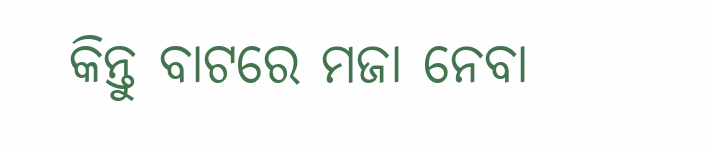କିନ୍ତୁ ବାଟରେ ମଜା ନେବା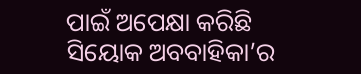ପାଇଁ ଅପେକ୍ଷା କରିଛି ସିୟୋକ ଅବବାହିକା’ର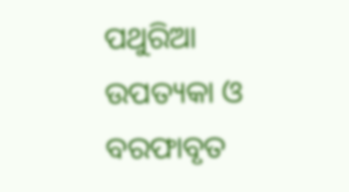ପଥୁରିଆ ଉପତ୍ୟକା ଓ ବରଫାବୃତ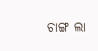ଚାଙ୍ଗ ଲା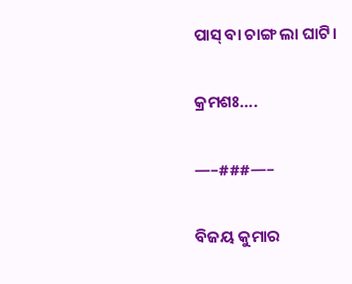ପାସ୍ ବା ଚାଙ୍ଗ ଲା ଘାଟି।

କ୍ରମଶଃ….

—–###—–

ବିଜୟ କୁମାର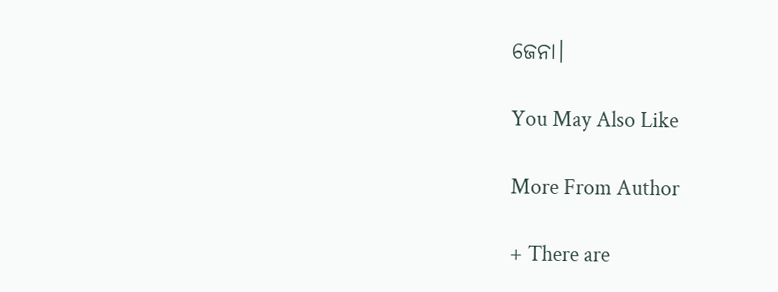ଜେନା।

You May Also Like

More From Author

+ There are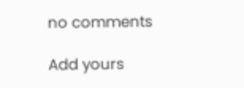no comments

Add yours